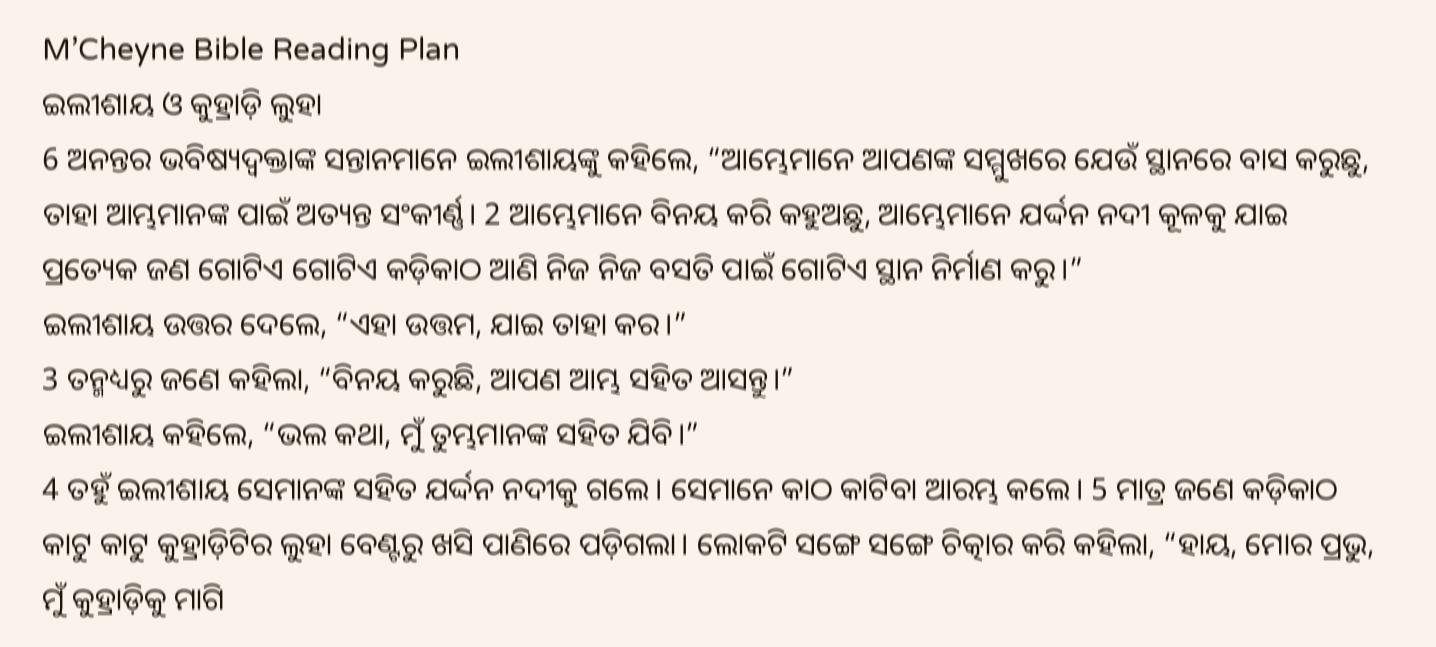M’Cheyne Bible Reading Plan
ଇଲୀଶାୟ ଓ କୁହ୍ରାଡ଼ି ଲୁହା
6 ଅନନ୍ତର ଭବିଷ୍ୟଦ୍ବକ୍ତାଙ୍କ ସନ୍ତାନମାନେ ଇଲୀଶାୟଙ୍କୁ କହିଲେ, “ଆମ୍ଭେମାନେ ଆପଣଙ୍କ ସମ୍ମୁଖରେ ଯେଉଁ ସ୍ଥାନରେ ବାସ କରୁଛୁ, ତାହା ଆମ୍ଭମାନଙ୍କ ପାଇଁ ଅତ୍ୟନ୍ତ ସଂକୀର୍ଣ୍ଣ। 2 ଆମ୍ଭେମାନେ ବିନୟ କରି କହୁଅଛୁ, ଆମ୍ଭେମାନେ ଯର୍ଦ୍ଦନ ନଦୀ କୂଳକୁ ଯାଇ ପ୍ରତ୍ୟେକ ଜଣ ଗୋଟିଏ ଗୋଟିଏ କଡ଼ିକାଠ ଆଣି ନିଜ ନିଜ ବସତି ପାଇଁ ଗୋଟିଏ ସ୍ଥାନ ନିର୍ମାଣ କରୁ।”
ଇଲୀଶାୟ ଉତ୍ତର ଦେଲେ, “ଏହା ଉତ୍ତମ, ଯାଇ ତାହା କର।”
3 ତନ୍ମଧ୍ୟରୁ ଜଣେ କହିଲା, “ବିନୟ କରୁଛି, ଆପଣ ଆମ୍ଭ ସହିତ ଆସନ୍ତୁ।”
ଇଲୀଶାୟ କହିଲେ, “ଭଲ କଥା, ମୁଁ ତୁମ୍ଭମାନଙ୍କ ସହିତ ଯିବି।”
4 ତହୁଁ ଇଲୀଶାୟ ସେମାନଙ୍କ ସହିତ ଯର୍ଦ୍ଦନ ନଦୀକୁ ଗଲେ। ସେମାନେ କାଠ କାଟିବା ଆରମ୍ଭ କଲେ। 5 ମାତ୍ର ଜଣେ କଡ଼ିକାଠ କାଟୁ କାଟୁ କୁହ୍ରାଡ଼ିଟିର ଲୁହା ବେଣ୍ଟରୁ ଖସି ପାଣିରେ ପଡ଼ିଗଲା। ଲୋକଟି ସଙ୍ଗେ ସଙ୍ଗେ ଚିତ୍କାର କରି କହିଲା, “ହାୟ, ମୋର ପ୍ରଭୁ, ମୁଁ କୁହ୍ରାଡ଼ିକୁ ମାଗି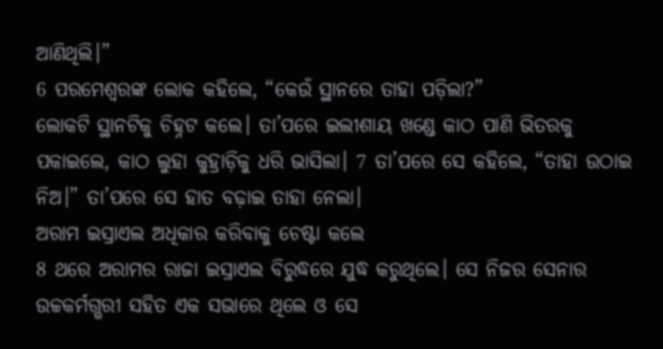ଆଣିଥିଲି।”
6 ପରମେଶ୍ୱରଙ୍କ ଲୋକ କହିଲେ, “କେଉଁ ସ୍ଥାନରେ ତାହା ପଡ଼ିଲା?”
ଲୋକଟି ସ୍ଥାନଟିକୁ ଚିହ୍ନଟ କଲେ। ତା’ପରେ ଇଲୀଶାୟ ଖଣ୍ଡେ କାଠ ପାଣି ଭିତରକୁ ପକାଇଲେ, କାଠ ଲୁହା କୁହ୍ରାଡ଼ିକୁ ଧରି ଭାସିଲା। 7 ତା’ପରେ ସେ କହିଲେ, “ତାହା ଉଠାଇ ନିଅ।” ତା’ପରେ ସେ ହାତ ବଢ଼ାଇ ତାହା ନେଲା।
ଅରାମ ଇସ୍ରାଏଲ ଅଧିକାର କରିବାକୁ ଚେଷ୍ଟା କଲେ
8 ଥରେ ଅରାମର ରାଜା ଇସ୍ରାଏଲ ବିରୁଦ୍ଧରେ ଯୁଦ୍ଧ କରୁଥିଲେ। ସେ ନିଜର ସେନାର ଉଚ୍ଚକର୍ମଗ୍ଭରୀ ସହିତ ଏକ ସଭାରେ ଥିଲେ ଓ ସେ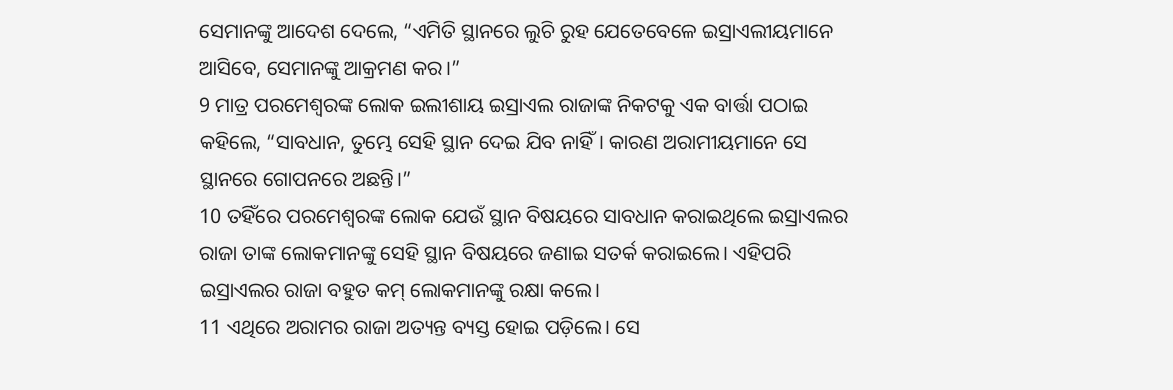ସେମାନଙ୍କୁ ଆଦେଶ ଦେଲେ, “ଏମିତି ସ୍ଥାନରେ ଲୁଚି ରୁହ ଯେତେବେଳେ ଇସ୍ରାଏଲୀୟମାନେ ଆସିବେ, ସେମାନଙ୍କୁ ଆକ୍ରମଣ କର।”
9 ମାତ୍ର ପରମେଶ୍ୱରଙ୍କ ଲୋକ ଇଲୀଶାୟ ଇସ୍ରାଏଲ ରାଜାଙ୍କ ନିକଟକୁ ଏକ ବାର୍ତ୍ତା ପଠାଇ କହିଲେ, “ସାବଧାନ, ତୁମ୍ଭେ ସେହି ସ୍ଥାନ ଦେଇ ଯିବ ନାହିଁ। କାରଣ ଅରାମୀୟମାନେ ସେ ସ୍ଥାନରେ ଗୋପନରେ ଅଛନ୍ତି।”
10 ତହିଁରେ ପରମେଶ୍ୱରଙ୍କ ଲୋକ ଯେଉଁ ସ୍ଥାନ ବିଷୟରେ ସାବଧାନ କରାଇଥିଲେ ଇସ୍ରାଏଲର ରାଜା ତାଙ୍କ ଲୋକମାନଙ୍କୁ ସେହି ସ୍ଥାନ ବିଷୟରେ ଜଣାଇ ସତର୍କ କରାଇଲେ। ଏହିପରି ଇସ୍ରାଏଲର ରାଜା ବହୁତ କମ୍ ଲୋକମାନଙ୍କୁ ରକ୍ଷା କଲେ।
11 ଏଥିରେ ଅରାମର ରାଜା ଅତ୍ୟନ୍ତ ବ୍ୟସ୍ତ ହୋଇ ପଡ଼ିଲେ। ସେ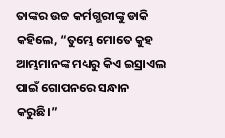ତାଙ୍କର ଉଚ୍ଚ କର୍ମଗ୍ଭରୀଙ୍କୁ ଡାକି କହିଲେ, “ତୁମ୍ଭେ ମୋତେ କୁହ ଆମ୍ଭମାନଙ୍କ ମଧ୍ୟରୁ କିଏ ଇସ୍ରାଏଲ ପାଇଁ ଗୋପନରେ ସନ୍ଧାନ କରୁଛି।”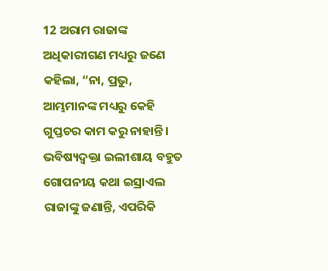12 ଅରାମ ରାଜାଙ୍କ ଅଧିକାରୀଗଣ ମଧ୍ୟରୁ ଜଣେ କହିଲା, “ନା, ପ୍ରଭୁ, ଆମ୍ଭମାନଙ୍କ ମଧ୍ୟରୁ କେହି ଗୁପ୍ତଚର କାମ କରୁ ନାହାନ୍ତି। ଭବିଷ୍ୟଦ୍ବକ୍ତା ଇଲୀଶାୟ ବହୁତ ଗୋପନୀୟ କଥା ଇସ୍ରାଏଲ ରାଜାଙ୍କୁ ଜଣାନ୍ତି, ଏପରିକି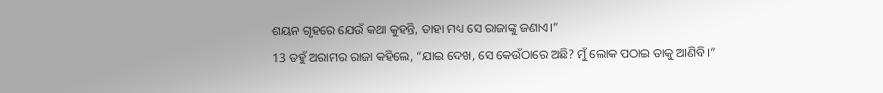ଶୟନ ଗୃହରେ ଯେଉଁ କଥା କୁହନ୍ତି, ତାହା ମଧ୍ୟ ସେ ରାଜାଙ୍କୁ ଜଣାଏ।”
13 ତହୁଁ ଅରାମର ରାଜା କହିଲେ, “ଯାଇ ଦେଖ, ସେ କେଉଁଠାରେ ଅଛି? ମୁଁ ଲୋକ ପଠାଇ ତାକୁ ଆଣିବି।”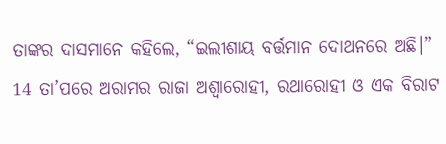ତାଙ୍କର ଦାସମାନେ କହିଲେ, “ଇଲୀଶାୟ ବର୍ତ୍ତମାନ ଦୋଥନରେ ଅଛି।”
14 ତା’ପରେ ଅରାମର ରାଜା ଅଶ୍ୱାରୋହୀ, ରଥାରୋହୀ ଓ ଏକ ବିରାଟ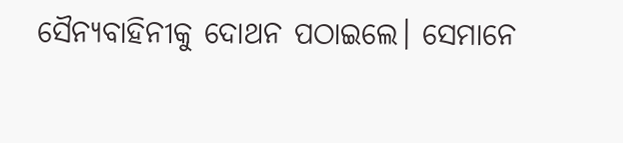ସୈନ୍ୟବାହିନୀକୁ ଦୋଥନ ପଠାଇଲେ। ସେମାନେ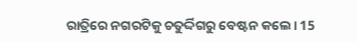ରାତ୍ରିରେ ନଗରଟିକୁ ଚତୁର୍ଦ୍ଦିଗରୁ ବେଷ୍ଟନ କଲେ। 15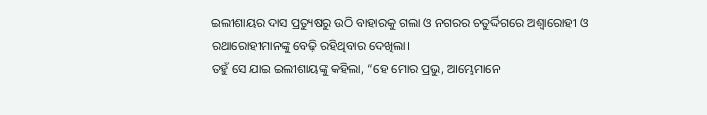ଇଲୀଶାୟର ଦାସ ପ୍ରତ୍ୟୁଷରୁ ଉଠି ବାହାରକୁ ଗଲା ଓ ନଗରର ଚତୁର୍ଦ୍ଦିଗରେ ଅଶ୍ୱାରୋହୀ ଓ ରଥାରୋହୀମାନଙ୍କୁ ବେଢ଼ି ରହିଥିବାର ଦେଖିଲା।
ତହୁଁ ସେ ଯାଇ ଇଲୀଶାୟଙ୍କୁ କହିଲା, “ହେ ମୋର ପ୍ରଭୁ, ଆମ୍ଭେମାନେ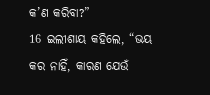କ’ଣ କରିବା?”
16 ଇଲୀଶାୟ କହିଲେ, “ଭୟ କର ନାହିଁ, କାରଣ ଯେଉଁ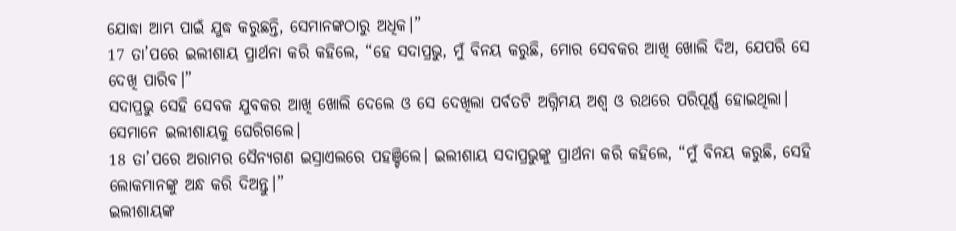ଯୋଦ୍ଧା ଆମ୍ଭ ପାଇଁ ଯୁଦ୍ଧ କରୁଛନ୍ତି, ସେମାନଙ୍କଠାରୁ ଅଧିକ।”
17 ତା’ପରେ ଇଲୀଶାୟ ପ୍ରାର୍ଥନା କରି କହିଲେ, “ହେ ସଦାପ୍ରଭୁ, ମୁଁ ବିନୟ କରୁଛି, ମୋର ସେବକର ଆଖି ଖୋଲି ଦିଅ, ଯେପରି ସେ ଦେଖି ପାରିବ।”
ସଦାପ୍ରଭୁ ସେହି ସେବକ ଯୁବକର ଆଖି ଖୋଲି ଦେଲେ ଓ ସେ ଦେଖିଲା ପର୍ବତଟି ଅଗ୍ନିମୟ ଅଶ୍ୱ ଓ ରଥରେ ପରିପୂର୍ଣ୍ଣ ହୋଇଥିଲା। ସେମାନେ ଇଲୀଶାୟକୁ ଘେରିଗଲେ।
18 ତା’ପରେ ଅରାମର ସୈନ୍ୟଗଣ ଇସ୍ରାଏଲରେ ପହଞ୍ଚିଲେ। ଇଲୀଶାୟ ସଦାପ୍ରଭୁଙ୍କୁ ପ୍ରାର୍ଥନା କରି କହିଲେ, “ମୁଁ ବିନୟ କରୁଛି, ସେହି ଲୋକମାନଙ୍କୁ ଅନ୍ଧ କରି ଦିଅନ୍ତୁ।”
ଇଲୀଶାୟଙ୍କ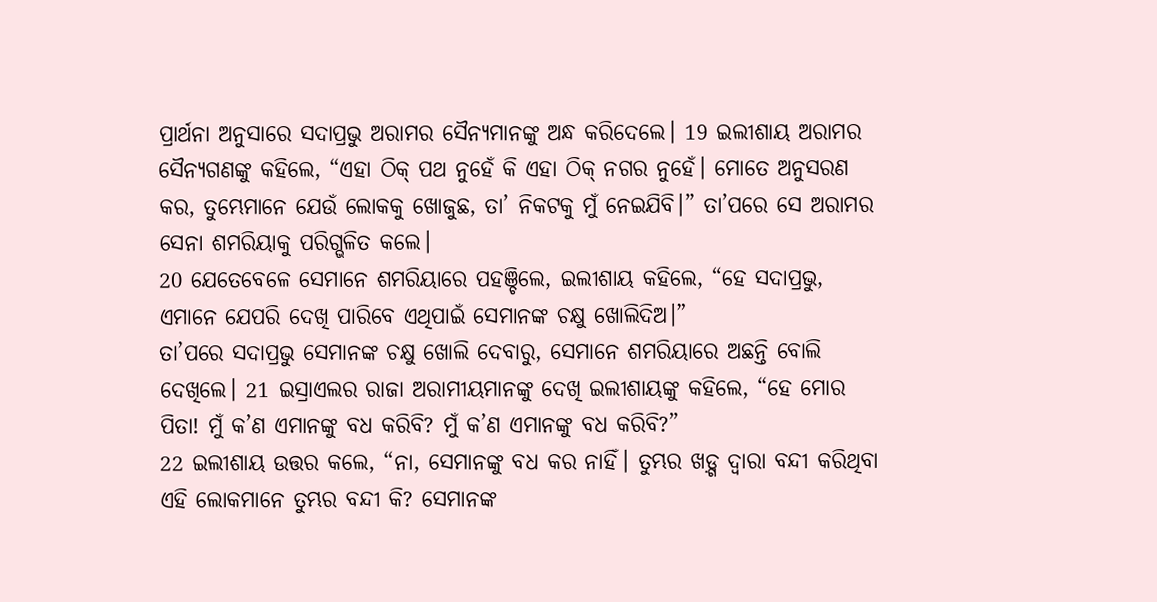ପ୍ରାର୍ଥନା ଅନୁସାରେ ସଦାପ୍ରଭୁ ଅରାମର ସୈନ୍ୟମାନଙ୍କୁ ଅନ୍ଧ କରିଦେଲେ। 19 ଇଲୀଶାୟ ଅରାମର ସୈନ୍ୟଗଣଙ୍କୁ କହିଲେ, “ଏହା ଠିକ୍ ପଥ ନୁହେଁ କି ଏହା ଠିକ୍ ନଗର ନୁହେଁ। ମୋତେ ଅନୁସରଣ କର, ତୁମ୍ଭେମାନେ ଯେଉଁ ଲୋକକୁ ଖୋଜୁଛ, ତା’ ନିକଟକୁ ମୁଁ ନେଇଯିବି।” ତା’ପରେ ସେ ଅରାମର ସେନା ଶମରିୟାକୁ ପରିଗ୍ଭଳିତ କଲେ।
20 ଯେତେବେଳେ ସେମାନେ ଶମରିୟାରେ ପହଞ୍ଚିଲେ, ଇଲୀଶାୟ କହିଲେ, “ହେ ସଦାପ୍ରଭୁ, ଏମାନେ ଯେପରି ଦେଖି ପାରିବେ ଏଥିପାଇଁ ସେମାନଙ୍କ ଚକ୍ଷୁ ଖୋଲିଦିଅ।”
ତା’ପରେ ସଦାପ୍ରଭୁ ସେମାନଙ୍କ ଚକ୍ଷୁ ଖୋଲି ଦେବାରୁ, ସେମାନେ ଶମରିୟାରେ ଅଛନ୍ତି ବୋଲି ଦେଖିଲେ। 21 ଇସ୍ରାଏଲର ରାଜା ଅରାମୀୟମାନଙ୍କୁ ଦେଖି ଇଲୀଶାୟଙ୍କୁ କହିଲେ, “ହେ ମୋର ପିତା! ମୁଁ କ’ଣ ଏମାନଙ୍କୁ ବଧ କରିବି? ମୁଁ କ’ଣ ଏମାନଙ୍କୁ ବଧ କରିବି?”
22 ଇଲୀଶାୟ ଉତ୍ତର କଲେ, “ନା, ସେମାନଙ୍କୁ ବଧ କର ନାହିଁ। ତୁମ୍ଭର ଖଡ଼୍ଗ ଦ୍ୱାରା ବନ୍ଦୀ କରିଥିବା ଏହି ଲୋକମାନେ ତୁମ୍ଭର ବନ୍ଦୀ କି? ସେମାନଙ୍କ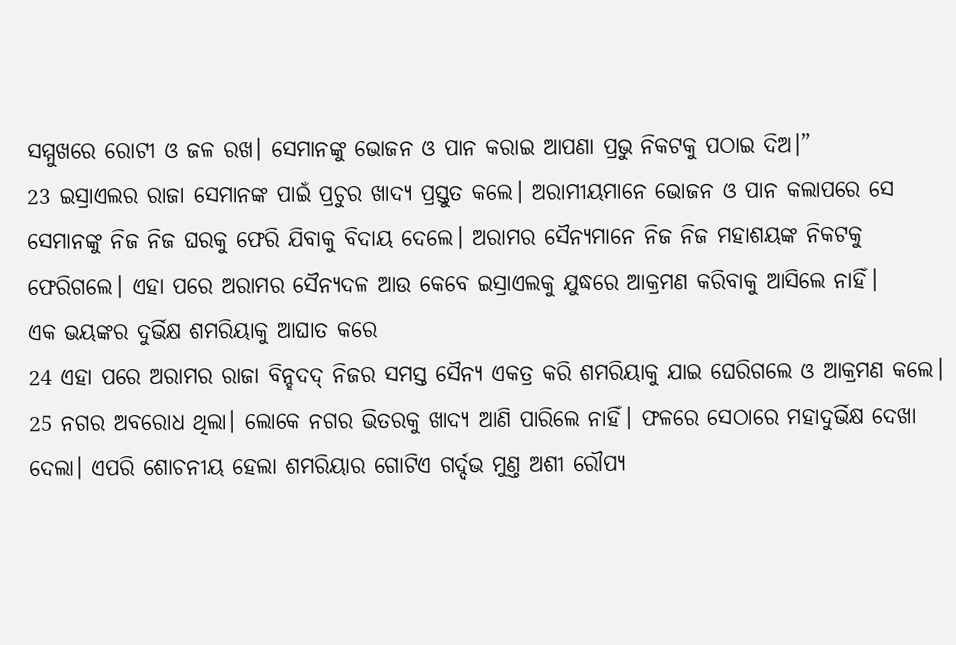ସମ୍ମୁଖରେ ରୋଟୀ ଓ ଜଳ ରଖ। ସେମାନଙ୍କୁ ଭୋଜନ ଓ ପାନ କରାଇ ଆପଣା ପ୍ରଭୁ ନିକଟକୁ ପଠାଇ ଦିଅ।”
23 ଇସ୍ରାଏଲର ରାଜା ସେମାନଙ୍କ ପାଇଁ ପ୍ରଚୁର ଖାଦ୍ୟ ପ୍ରସ୍ତୁତ କଲେ। ଅରାମୀୟମାନେ ଭୋଜନ ଓ ପାନ କଲାପରେ ସେ ସେମାନଙ୍କୁ ନିଜ ନିଜ ଘରକୁ ଫେରି ଯିବାକୁ ବିଦାୟ ଦେଲେ। ଅରାମର ସୈନ୍ୟମାନେ ନିଜ ନିଜ ମହାଶୟଙ୍କ ନିକଟକୁ ଫେରିଗଲେ। ଏହା ପରେ ଅରାମର ସୈନ୍ୟଦଳ ଆଉ କେବେ ଇସ୍ରାଏଲକୁ ଯୁଦ୍ଧରେ ଆକ୍ରମଣ କରିବାକୁ ଆସିଲେ ନାହିଁ।
ଏକ ଭୟଙ୍କର ଦୁର୍ଭିକ୍ଷ ଶମରିୟାକୁ ଆଘାତ କରେ
24 ଏହା ପରେ ଅରାମର ରାଜା ବିନ୍ହଦଦ୍ ନିଜର ସମସ୍ତ ସୈନ୍ୟ ଏକତ୍ର କରି ଶମରିୟାକୁ ଯାଇ ଘେରିଗଲେ ଓ ଆକ୍ରମଣ କଲେ। 25 ନଗର ଅବରୋଧ ଥିଲା। ଲୋକେ ନଗର ଭିତରକୁ ଖାଦ୍ୟ ଆଣି ପାରିଲେ ନାହିଁ। ଫଳରେ ସେଠାରେ ମହାଦୁର୍ଭିକ୍ଷ ଦେଖା ଦେଲା। ଏପରି ଶୋଚନୀୟ ହେଲା ଶମରିୟାର ଗୋଟିଏ ଗର୍ଦ୍ଦଭ ମୁଣ୍ତ ଅଶୀ ରୌପ୍ୟ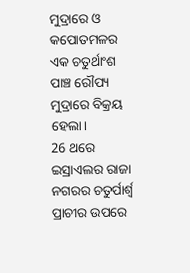ମୁଦ୍ରାରେ ଓ କପୋତମଳର ଏକ ଚତୁର୍ଥାଂଶ ପାଞ୍ଚ ରୌପ୍ୟ ମୁଦ୍ରାରେ ବିକ୍ରୟ ହେଲା।
26 ଥରେ ଇସ୍ରାଏଲର ରାଜା ନଗରର ଚତୁର୍ପାର୍ଶ୍ୱ ପ୍ରାଚୀର ଉପରେ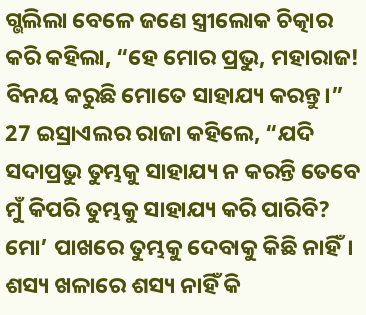ଗ୍ଭଲିଲା ବେଳେ ଜଣେ ସ୍ତ୍ରୀଲୋକ ଚିତ୍କାର କରି କହିଲା, “ହେ ମୋର ପ୍ରଭୁ, ମହାରାଜ! ବିନୟ କରୁଛି ମୋତେ ସାହାଯ୍ୟ କରନ୍ତୁ।”
27 ଇସ୍ରାଏଲର ରାଜା କହିଲେ, “ଯଦି ସଦାପ୍ରଭୁ ତୁମ୍ଭକୁ ସାହାଯ୍ୟ ନ କରନ୍ତି ତେବେ ମୁଁ କିପରି ତୁମ୍ଭକୁ ସାହାଯ୍ୟ କରି ପାରିବି? ମୋ’ ପାଖରେ ତୁମ୍ଭକୁ ଦେବାକୁ କିଛି ନାହିଁ। ଶସ୍ୟ ଖଳାରେ ଶସ୍ୟ ନାହିଁ କି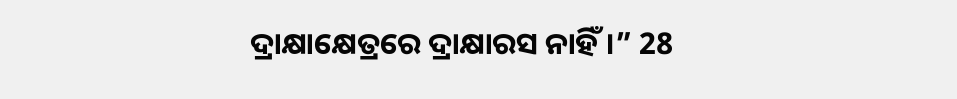ଦ୍ରାକ୍ଷାକ୍ଷେତ୍ରରେ ଦ୍ରାକ୍ଷାରସ ନାହିଁ।” 28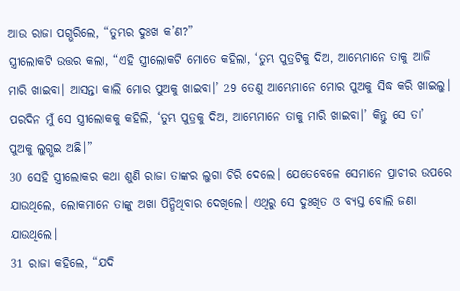ଆଉ ରାଜା ପଗ୍ଭରିଲେ, “ତୁମ୍ଭର ଦୁଃଖ କ’ଣ?”
ସ୍ତ୍ରୀଲୋକଟି ଉତ୍ତର କଲା, “ଏହି ସ୍ତ୍ରୀଲୋକଟି ମୋତେ କହିଲା, ‘ତୁମ୍ଭ ପୁତ୍ରଟିକୁ ଦିଅ, ଆମ୍ଭେମାନେ ତାକୁ ଆଜି ମାରି ଖାଇବା। ଆସନ୍ତା କାଲି ମୋର ପୁଅକୁ ଖାଇବା।’ 29 ତେଣୁ ଆମ୍ଭେମାନେ ମୋର ପୁଅକୁ ସିଦ୍ଧ କରି ଖାଇଲୁ। ପରଦିନ ମୁଁ ସେ ସ୍ତ୍ରୀଲୋକକୁ କହିଲି, ‘ତୁମ୍ଭ ପୁତ୍ରକୁ ଦିଅ, ଆମ୍ଭେମାନେ ତାକୁ ମାରି ଖାଇବା।’ କିନ୍ତୁ ସେ ତା’ ପୁଅକୁ ଲୁଗ୍ଭଇ ଅଛି।”
30 ସେହି ସ୍ତ୍ରୀଲୋକର କଥା ଶୁଣି ରାଜା ତାଙ୍କର ଲୁଗା ଚିରି ଦେଲେ। ଯେତେବେଳେ ସେମାନେ ପ୍ରାଚୀର ଉପରେ ଯାଉଥିଲେ, ଲୋକମାନେ ତାଙ୍କୁ ଅଖା ପିନ୍ଧିଥିବାର ଦେଖିଲେ। ଏଥିରୁ ସେ ଦୁଃଖିତ ଓ ବ୍ୟସ୍ତ ବୋଲି ଜଣା ଯାଉଥିଲେ।
31 ରାଜା କହିଲେ, “ଯଦି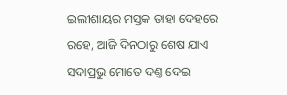ଇଲୀଶାୟର ମସ୍ତକ ତାହା ଦେହରେ ରହେ, ଆଜି ଦିନଠାରୁ ଶେଷ ଯାଏ ସଦାପ୍ରଭୁ ମୋତେ ଦଣ୍ତ ଦେଇ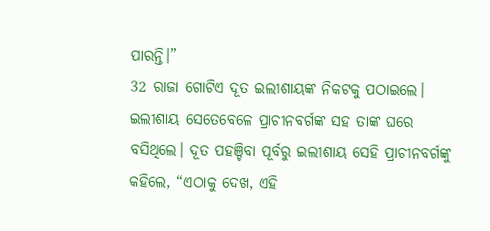ପାରନ୍ତି।”
32 ରାଜା ଗୋଟିଏ ଦୂତ ଇଲୀଶାୟଙ୍କ ନିକଟକୁ ପଠାଇଲେ। ଇଲୀଶାୟ ସେତେବେଳେ ପ୍ରାଚୀନବର୍ଗଙ୍କ ସହ ତାଙ୍କ ଘରେ ବସିଥିଲେ। ଦୂତ ପହଞ୍ଚିବା ପୂର୍ବରୁ ଇଲୀଶାୟ ସେହି ପ୍ରାଚୀନବର୍ଗଙ୍କୁ କହିଲେ, “ଏଠାକୁ ଦେଖ, ଏହି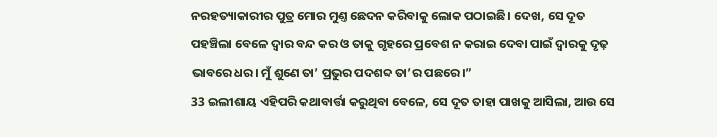ନରହତ୍ୟାକାରୀର ପୁତ୍ର ମୋର ମୁଣ୍ତ ଛେଦନ କରିବାକୁ ଲୋକ ପଠାଇଛି। ଦେଖ, ସେ ଦୂତ ପହଞ୍ଚିଲା ବେଳେ ଦ୍ୱାର ବନ୍ଦ କର ଓ ତାକୁ ଗୃହରେ ପ୍ରବେଶ ନ କରାଇ ଦେବା ପାଇଁ ଦ୍ୱାରକୁ ଦୃଢ଼ ଭାବରେ ଧର। ମୁଁ ଶୁଣେ ତା’ ପ୍ରଭୁର ପଦଶବ୍ଦ ତା’ର ପଛରେ।”
33 ଇଲୀଶାୟ ଏହିପରି କଥାବାର୍ତ୍ତା କରୁଥିବା ବେଳେ, ସେ ଦୂତ ତାହା ପାଖକୁ ଆସିଲା, ଆଉ ସେ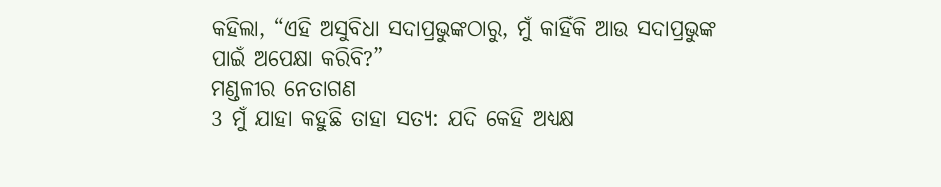କହିଲା, “ଏହି ଅସୁବିଧା ସଦାପ୍ରଭୁଙ୍କଠାରୁ, ମୁଁ କାହିଁକି ଆଉ ସଦାପ୍ରଭୁଙ୍କ ପାଇଁ ଅପେକ୍ଷା କରିବି?”
ମଣ୍ଡଳୀର ନେତାଗଣ
3 ମୁଁ ଯାହା କହୁଛି ତାହା ସତ୍ୟ: ଯଦି କେହି ଅଧ୍ୟକ୍ଷ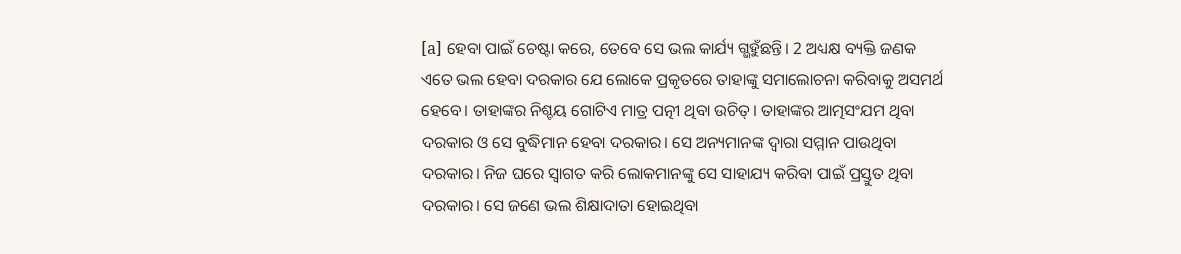[a] ହେବା ପାଇଁ ଚେଷ୍ଟା କରେ, ତେବେ ସେ ଭଲ କାର୍ଯ୍ୟ ଗ୍ଭହୁଁଛନ୍ତି। 2 ଅଧ୍ୟକ୍ଷ ବ୍ୟକ୍ତି ଜଣକ ଏତେ ଭଲ ହେବା ଦରକାର ଯେ ଲୋକେ ପ୍ରକୃତରେ ତାହାଙ୍କୁ ସମାଲୋଚନା କରିବାକୁ ଅସମର୍ଥ ହେବେ। ତାହାଙ୍କର ନିଶ୍ଚୟ ଗୋଟିଏ ମାତ୍ର ପତ୍ନୀ ଥିବା ଉଚିତ୍। ତାହାଙ୍କର ଆତ୍ମସଂଯମ ଥିବା ଦରକାର ଓ ସେ ବୁଦ୍ଧିମାନ ହେବା ଦରକାର। ସେ ଅନ୍ୟମାନଙ୍କ ଦ୍ୱାରା ସମ୍ମାନ ପାଉଥିବା ଦରକାର। ନିଜ ଘରେ ସ୍ୱାଗତ କରି ଲୋକମାନଙ୍କୁ ସେ ସାହାଯ୍ୟ କରିବା ପାଇଁ ପ୍ରସ୍ତୁତ ଥିବା ଦରକାର। ସେ ଜଣେ ଭଲ ଶିକ୍ଷାଦାତା ହୋଇଥିବା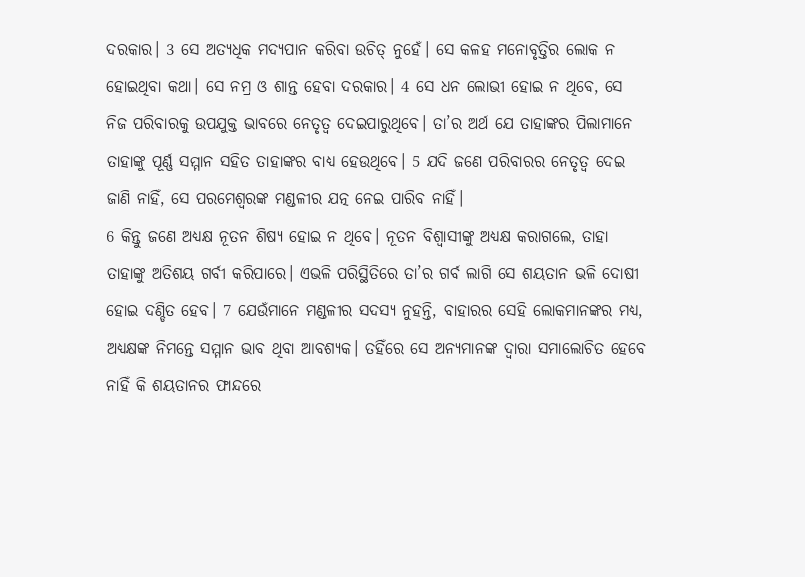ଦରକାର। 3 ସେ ଅତ୍ୟଧିକ ମଦ୍ୟପାନ କରିବା ଉଚିତ୍ ନୁହେଁ। ସେ କଳହ ମନୋବୃତ୍ତିର ଲୋକ ନ ହୋଇଥିବା କଥା। ସେ ନମ୍ର ଓ ଶାନ୍ତ ହେବା ଦରକାର। 4 ସେ ଧନ ଲୋଭୀ ହୋଇ ନ ଥିବେ, ସେ ନିଜ ପରିବାରକୁ ଉପଯୁକ୍ତ ଭାବରେ ନେତୃତ୍ୱ ଦେଇପାରୁଥିବେ। ତା’ର ଅର୍ଥ ଯେ ତାହାଙ୍କର ପିଲାମାନେ ତାହାଙ୍କୁ ପୂର୍ଣ୍ଣ ସମ୍ମାନ ସହିତ ତାହାଙ୍କର ବାଧ୍ୟ ହେଉଥିବେ। 5 ଯଦି ଜଣେ ପରିବାରର ନେତୃତ୍ୱ ଦେଇ ଜାଣି ନାହିଁ, ସେ ପରମେଶ୍ୱରଙ୍କ ମଣ୍ଡଳୀର ଯତ୍ନ ନେଇ ପାରିବ ନାହିଁ।
6 କିନ୍ତୁ ଜଣେ ଅଧ୍ୟକ୍ଷ ନୂତନ ଶିଷ୍ୟ ହୋଇ ନ ଥିବେ। ନୂତନ ବିଶ୍ୱାସୀଙ୍କୁ ଅଧ୍ୟକ୍ଷ କରାଗଲେ, ତାହା ତାହାଙ୍କୁ ଅତିଶୟ ଗର୍ବୀ କରିପାରେ। ଏଭଳି ପରିସ୍ଥିତିରେ ତା’ର ଗର୍ବ ଲାଗି ସେ ଶୟତାନ ଭଳି ଦୋଷୀ ହୋଇ ଦଣ୍ଡିତ ହେବ। 7 ଯେଉଁମାନେ ମଣ୍ଡଳୀର ସଦସ୍ୟ ନୁହନ୍ତି, ବାହାରର ସେହି ଲୋକମାନଙ୍କର ମଧ୍ୟ, ଅଧ୍ୟକ୍ଷଙ୍କ ନିମନ୍ତେ ସମ୍ମାନ ଭାବ ଥିବା ଆବଶ୍ୟକ। ତହିଁରେ ସେ ଅନ୍ୟମାନଙ୍କ ଦ୍ୱାରା ସମାଲୋଚିତ ହେବେ ନାହିଁ କି ଶୟତାନର ଫାନ୍ଦରେ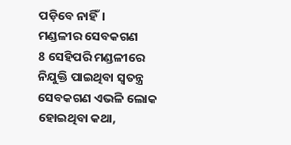ପଡ଼ିବେ ନାହିଁ।
ମଣ୍ଡଳୀର ସେବକଗଣ
8 ସେହିପରି ମଣ୍ଡଳୀରେ ନିଯୁକ୍ତି ପାଇଥିବା ସ୍ୱତନ୍ତ୍ର ସେବକଗଣ ଏଭଳି ଲୋକ ହୋଇଥିବା କଥା,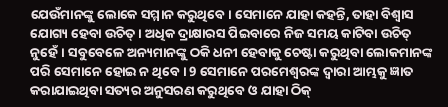ଯେଉଁମାନଙ୍କୁ ଲୋକେ ସମ୍ମାନ କରୁଥିବେ। ସେମାନେ ଯାହା କହନ୍ତି, ତାହା ବିଶ୍ୱାସ ଯୋଗ୍ୟ ହେବା ଉଚିତ୍। ଅଧିକ ଦ୍ରାକ୍ଷାରସ ପିଇବାରେ ନିଜ ସମୟ କାଟିବା ଉଚିତ୍ ନୁହେଁ। ସବୁବେଳେ ଅନ୍ୟମାନଙ୍କୁ ଠକି ଧନୀ ହେବାକୁ ଚେଷ୍ଟା କରୁଥିବା ଲୋକମାନଙ୍କ ପରି ସେମାନେ ହୋଇ ନ ଥିବେ। 9 ସେମାନେ ପରମେଶ୍ୱରଙ୍କ ଦ୍ୱାରା ଆମ୍ଭକୁ ଜ୍ଞାତ କରାଯାଇଥିବା ସତ୍ୟର ଅନୁସରଣ କରୁଥିବେ ଓ ଯାହା ଠିକ୍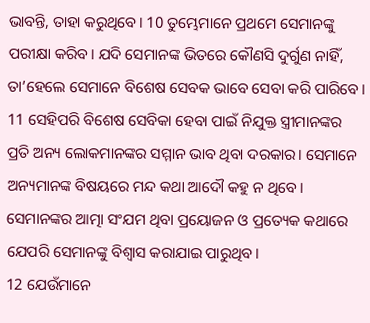ଭାବନ୍ତି, ତାହା କରୁଥିବେ। 10 ତୁମ୍ଭେମାନେ ପ୍ରଥମେ ସେମାନଙ୍କୁ ପରୀକ୍ଷା କରିବ। ଯଦି ସେମାନଙ୍କ ଭିତରେ କୌଣସି ଦୁର୍ଗୁଣ ନାହିଁ, ତା’ହେଲେ ସେମାନେ ବିଶେଷ ସେବକ ଭାବେ ସେବା କରି ପାରିବେ।
11 ସେହିପରି ବିଶେଷ ସେବିକା ହେବା ପାଇଁ ନିଯୁକ୍ତ ସ୍ତ୍ରୀମାନଙ୍କର ପ୍ରତି ଅନ୍ୟ ଲୋକମାନଙ୍କର ସମ୍ମାନ ଭାବ ଥିବା ଦରକାର। ସେମାନେ ଅନ୍ୟମାନଙ୍କ ବିଷୟରେ ମନ୍ଦ କଥା ଆଦୌ କହୁ ନ ଥିବେ। ସେମାନଙ୍କର ଆତ୍ମା ସଂଯମ ଥିବା ପ୍ରୟୋଜନ ଓ ପ୍ରତ୍ୟେକ କଥାରେ ଯେପରି ସେମାନଙ୍କୁ ବିଶ୍ୱାସ କରାଯାଇ ପାରୁଥିବ।
12 ଯେଉଁମାନେ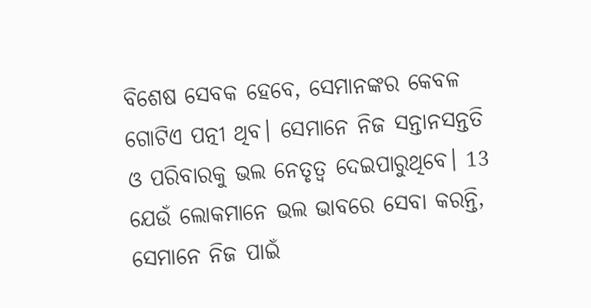ବିଶେଷ ସେବକ ହେବେ, ସେମାନଙ୍କର କେବଳ ଗୋଟିଏ ପତ୍ନୀ ଥିବ। ସେମାନେ ନିଜ ସନ୍ତାନସନ୍ତତି ଓ ପରିବାରକୁ ଭଲ ନେତୃତ୍ୱ ଦେଇପାରୁଥିବେ। 13 ଯେଉଁ ଲୋକମାନେ ଭଲ ଭାବରେ ସେବା କରନ୍ତି, ସେମାନେ ନିଜ ପାଇଁ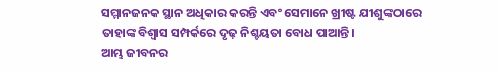ସମ୍ମାନଜନକ ସ୍ଥାନ ଅଧିକାର କରନ୍ତି ଏବଂ ସେମାନେ ଖ୍ରୀଷ୍ଟ ଯୀଶୁଙ୍କଠାରେ ତାହାଙ୍କ ବିଶ୍ୱାସ ସମ୍ପର୍କରେ ଦୃଢ଼ ନିଶ୍ଚୟତା ବୋଧ ପାଆନ୍ତି।
ଆମ୍ଭ ଜୀବନର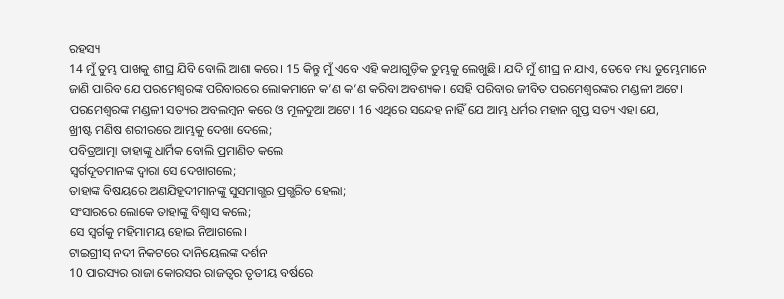ରହସ୍ୟ
14 ମୁଁ ତୁମ୍ଭ ପାଖକୁ ଶୀଘ୍ର ଯିବି ବୋଲି ଆଶା କରେ। 15 କିନ୍ତୁ ମୁଁ ଏବେ ଏହି କଥାଗୁଡ଼ିକ ତୁମ୍ଭକୁ ଲେଖୁଛି। ଯଦି ମୁଁ ଶୀଘ୍ର ନ ଯାଏ, ତେବେ ମଧ୍ୟ ତୁମ୍ଭେମାନେ ଜାଣି ପାରିବ ଯେ ପରମେଶ୍ୱରଙ୍କ ପରିବାରରେ ଲୋକମାନେ କ’ଣ କ’ଣ କରିବା ଅବଶ୍ୟକ। ସେହି ପରିବାର ଜୀବିତ ପରମେଶ୍ୱରଙ୍କର ମଣ୍ଡଳୀ ଅଟେ। ପରମେଶ୍ୱରଙ୍କ ମଣ୍ଡଳୀ ସତ୍ୟର ଅବଲମ୍ବନ କରେ ଓ ମୂଳଦୁଆ ଅଟେ। 16 ଏଥିରେ ସନ୍ଦେହ ନାହିଁ ଯେ ଆମ୍ଭ ଧର୍ମର ମହାନ ଗୁପ୍ତ ସତ୍ୟ ଏହା ଯେ,
ଖ୍ରୀଷ୍ଟ ମଣିଷ ଶରୀରରେ ଆମ୍ଭକୁ ଦେଖା ଦେଲେ;
ପବିତ୍ରଆତ୍ମା ତାହାଙ୍କୁ ଧାର୍ମିକ ବୋଲି ପ୍ରମାଣିତ କଲେ
ସ୍ୱର୍ଗଦୂତମାନଙ୍କ ଦ୍ୱାରା ସେ ଦେଖାଗଲେ;
ତାହାଙ୍କ ବିଷୟରେ ଅଣଯିହୂଦୀମାନଙ୍କୁ ସୁସମାଗ୍ଭର ପ୍ରଗ୍ଭରିତ ହେଲା;
ସଂସାରରେ ଲୋକେ ତାହାଙ୍କୁ ବିଶ୍ୱାସ କଲେ;
ସେ ସ୍ୱର୍ଗକୁ ମହିମାମୟ ହୋଇ ନିଆଗଲେ।
ଟାଇଗ୍ରୀସ୍ ନଦୀ ନିକଟରେ ଦାନିୟେଲଙ୍କ ଦର୍ଶନ
10 ପାରସ୍ୟର ରାଜା କୋରସର ରାଜତ୍ୱର ତୃତୀୟ ବର୍ଷରେ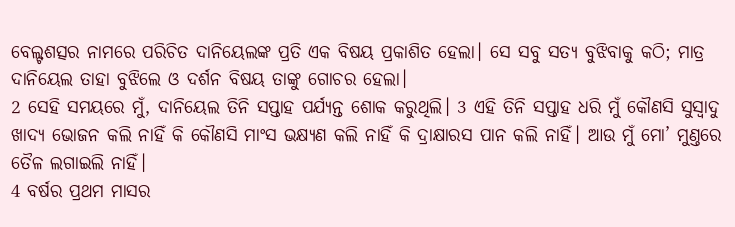ବେଲ୍ଟଶତ୍ସର ନାମରେ ପରିଚିତ ଦାନିୟେଲଙ୍କ ପ୍ରତି ଏକ ବିଷୟ ପ୍ରକାଶିତ ହେଲା। ସେ ସବୁ ସତ୍ୟ ବୁଝିବାକୁ କଠି; ମାତ୍ର ଦାନିୟେଲ ତାହା ବୁଝିଲେ ଓ ଦର୍ଶନ ବିଷୟ ତାଙ୍କୁ ଗୋଚର ହେଲା।
2 ସେହି ସମୟରେ ମୁଁ, ଦାନିୟେଲ ତିନି ସପ୍ତାହ ପର୍ଯ୍ୟନ୍ତ ଶୋକ କରୁଥିଲି। 3 ଏହି ତିନି ସପ୍ତାହ ଧରି ମୁଁ କୌଣସି ସୁସ୍ୱାଦୁ ଖାଦ୍ୟ ଭୋଜନ କଲି ନାହିଁ କି କୌଣସି ମାଂସ ଭକ୍ଷ୍ୟଣ କଲି ନାହିଁ କି ଦ୍ରାକ୍ଷାରସ ପାନ କଲି ନାହିଁ। ଆଉ ମୁଁ ମୋ’ ମୁଣ୍ତରେ ତୈଳ ଲଗାଇଲି ନାହିଁ।
4 ବର୍ଷର ପ୍ରଥମ ମାସର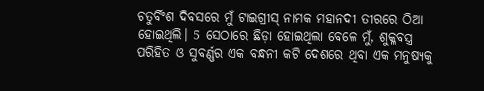ଚତୁର୍ବିଂଶ ଦିବସରେ ମୁଁ ଟାଇଗ୍ରୀସ୍ ନାମକ ମହାନଦୀ ତୀରରେ ଠିଆ ହୋଇଥିଲି। 5 ସେଠାରେ ଛିଡ଼ା ହୋଇଥିଲା ବେଳେ ମୁଁ, ଶୁକ୍ଳବସ୍ତ୍ର ପରିହିତ ଓ ସୁବର୍ଣ୍ଣର ଏକ ବନ୍ଧନୀ କଟି ଦେଶରେ ଥିବା ଏକ ମନୁଷ୍ୟକୁ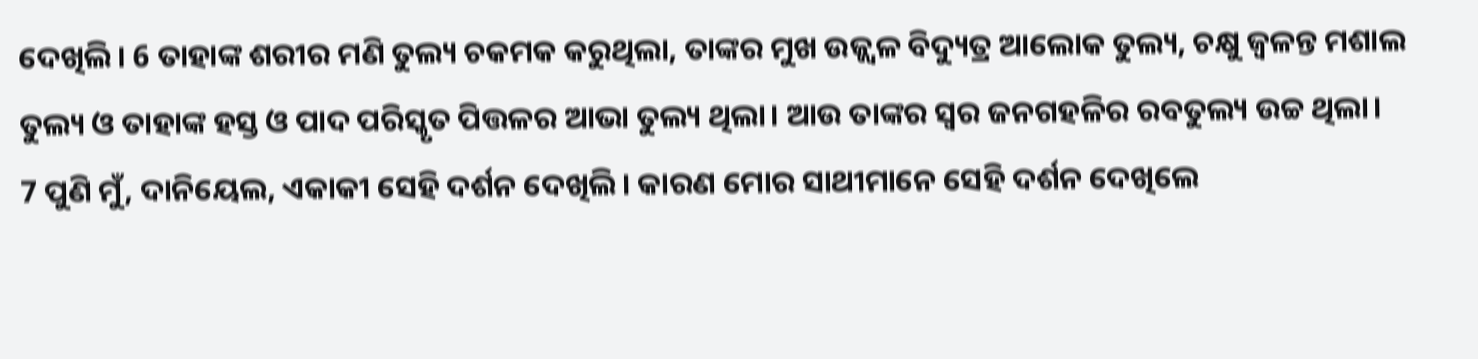ଦେଖିଲି। 6 ତାହାଙ୍କ ଶରୀର ମଣି ତୁଲ୍ୟ ଚକମକ କରୁଥିଲା, ତାଙ୍କର ମୁଖ ଉଜ୍ଜ୍ୱଳ ବିଦ୍ୟୁତ୍ର ଆଲୋକ ତୁଲ୍ୟ, ଚକ୍ଷୁ ଜ୍ୱଳନ୍ତ ମଶାଲ ତୁଲ୍ୟ ଓ ତାହାଙ୍କ ହସ୍ତ ଓ ପାଦ ପରିସ୍କୃତ ପିତ୍ତଳର ଆଭା ତୁଲ୍ୟ ଥିଲା। ଆଉ ତାଙ୍କର ସ୍ୱର ଜନଗହଳିର ରବତୁଲ୍ୟ ଉଚ୍ଚ ଥିଲା।
7 ପୁଣି ମୁଁ, ଦାନିୟେଲ, ଏକାକୀ ସେହି ଦର୍ଶନ ଦେଖିଲି। କାରଣ ମୋର ସାଥୀମାନେ ସେହି ଦର୍ଶନ ଦେଖିଲେ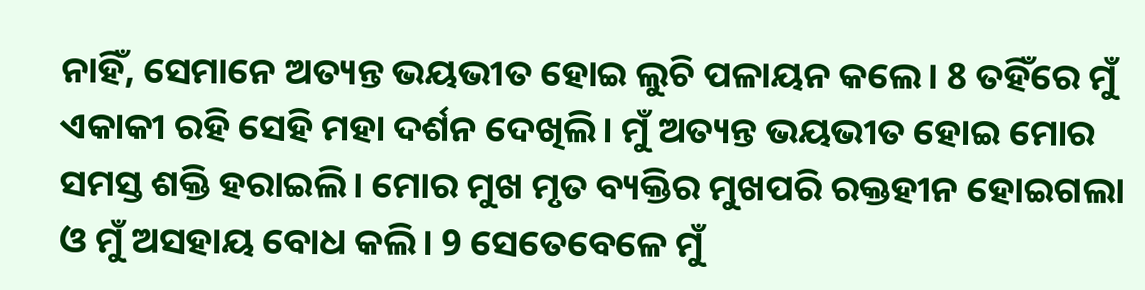ନାହିଁ, ସେମାନେ ଅତ୍ୟନ୍ତ ଭୟଭୀତ ହୋଇ ଲୁଚି ପଳାୟନ କଲେ। 8 ତହିଁରେ ମୁଁ ଏକାକୀ ରହି ସେହି ମହା ଦର୍ଶନ ଦେଖିଲି। ମୁଁ ଅତ୍ୟନ୍ତ ଭୟଭୀତ ହୋଇ ମୋର ସମସ୍ତ ଶକ୍ତି ହରାଇଲି। ମୋର ମୁଖ ମୃତ ବ୍ୟକ୍ତିର ମୁଖପରି ରକ୍ତହୀନ ହୋଇଗଲା ଓ ମୁଁ ଅସହାୟ ବୋଧ କଲି। 9 ସେତେବେଳେ ମୁଁ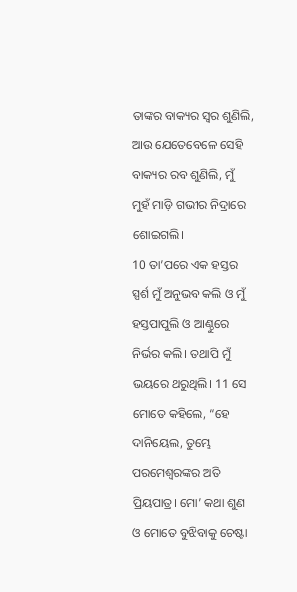ତାଙ୍କର ବାକ୍ୟର ସ୍ୱର ଶୁଣିଲି, ଆଉ ଯେତେବେଳେ ସେହି ବାକ୍ୟର ରବ ଶୁଣିଲି, ମୁଁ ମୁହଁ ମାଡ଼ି ଗଭୀର ନିଦ୍ରାରେ ଶୋଇଗଲି।
10 ତା’ପରେ ଏକ ହସ୍ତର ସ୍ପର୍ଶ ମୁଁ ଅନୁଭବ କଲି ଓ ମୁଁ ହସ୍ତପାପୁଲି ଓ ଆଣ୍ଠୁରେ ନିର୍ଭର କଲି। ତଥାପି ମୁଁ ଭୟରେ ଥରୁଥିଲି। 11 ସେ ମୋତେ କହିଲେ, “ହେ ଦାନିୟେଲ, ତୁମ୍ଭେ ପରମେଶ୍ୱରଙ୍କର ଅତି ପ୍ରିୟପାତ୍ର। ମୋ’ କଥା ଶୁଣ ଓ ମୋତେ ବୁଝିବାକୁ ଚେଷ୍ଟା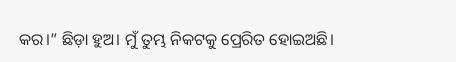କର।” ଛିଡ଼ା ହୁଅ। ମୁଁ ତୁମ୍ଭ ନିକଟକୁ ପ୍ରେରିତ ହୋଇଅଛି।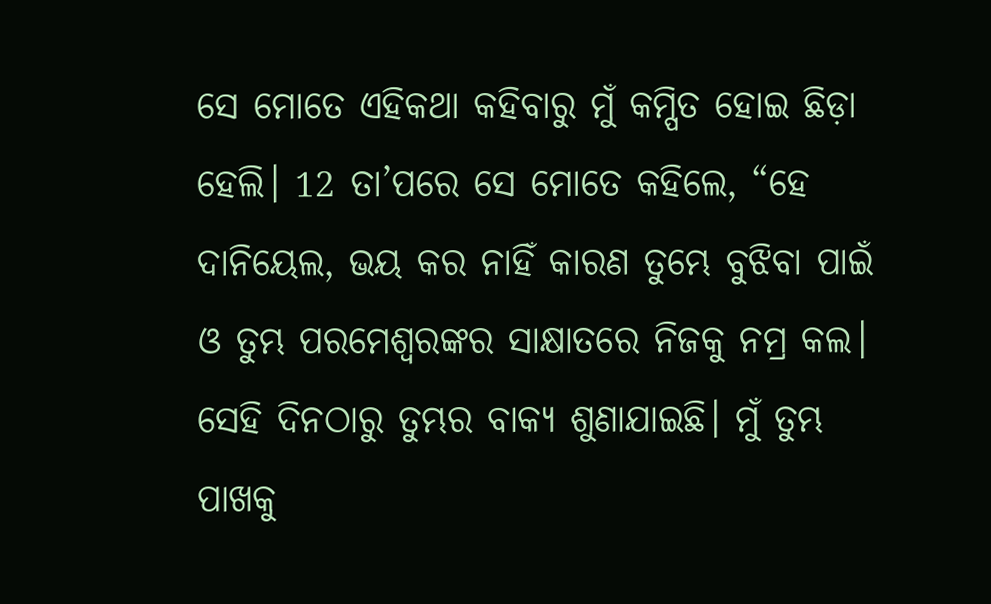ସେ ମୋତେ ଏହିକଥା କହିବାରୁ ମୁଁ କମ୍ପିତ ହୋଇ ଛିଡ଼ା ହେଲି। 12 ତା’ପରେ ସେ ମୋତେ କହିଲେ, “ହେ ଦାନିୟେଲ, ଭୟ କର ନାହିଁ କାରଣ ତୁମ୍ଭେ ବୁଝିବା ପାଇଁ ଓ ତୁମ୍ଭ ପରମେଶ୍ୱରଙ୍କର ସାକ୍ଷାତରେ ନିଜକୁ ନମ୍ର କଲ। ସେହି ଦିନଠାରୁ ତୁମ୍ଭର ବାକ୍ୟ ଶୁଣାଯାଇଛି। ମୁଁ ତୁମ୍ଭ ପାଖକୁ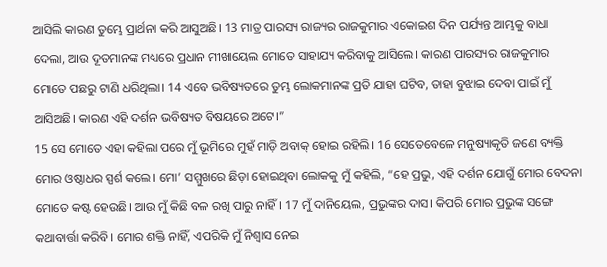ଆସିଲି କାରଣ ତୁମ୍ଭେ ପ୍ରାର୍ଥନା କରି ଆସୁଅଛି। 13 ମାତ୍ର ପାରସ୍ୟ ରାଜ୍ୟର ରାଜକୁମାର ଏକୋଇଶ ଦିନ ପର୍ଯ୍ୟନ୍ତ ଆମ୍ଭକୁ ବାଧା ଦେଲା, ଆଉ ଦୂତମାନଙ୍କ ମଧ୍ୟରେ ପ୍ରଧାନ ମୀଖାୟେଲ ମୋତେ ସାହାଯ୍ୟ କରିବାକୁ ଆସିଲେ। କାରଣ ପାରସ୍ୟର ରାଜକୁମାର ମୋତେ ପଛରୁ ଟାଣି ଧରିଥିଲା। 14 ଏବେ ଭବିଷ୍ୟତରେ ତୁମ୍ଭ ଲୋକମାନଙ୍କ ପ୍ରତି ଯାହା ଘଟିବ, ତାହା ବୁଝାଇ ଦେବା ପାଇଁ ମୁଁ ଆସିଅଛି। କାରଣ ଏହି ଦର୍ଶନ ଭବିଷ୍ୟତ ବିଷୟରେ ଅଟେ।”
15 ସେ ମୋତେ ଏହା କହିଲା ପରେ ମୁଁ ଭୂମିରେ ମୁହଁ ମାଡ଼ି ଅବାକ୍ ହୋଇ ରହିଲି। 16 ସେତେବେଳେ ମନୁଷ୍ୟାକୃତି ଜଣେ ବ୍ୟକ୍ତି ମୋର ଓଷ୍ଠାଧର ସ୍ପର୍ଶ କଲେ। ମୋ’ ସମ୍ମୁଖରେ ଛିଡ଼ା ହୋଇଥିବା ଲୋକକୁ ମୁଁ କହିଲି, “ହେ ପ୍ରଭୁ, ଏହି ଦର୍ଶନ ଯୋଗୁଁ ମୋର ବେଦନା ମୋତେ କଷ୍ଟ ହେଉଛି। ଆଉ ମୁଁ କିଛି ବଳ ରଖି ପାରୁ ନାହିଁ। 17 ମୁଁ ଦାନିୟେଲ, ପ୍ରଭୁଙ୍କର ଦାସ। କିପରି ମୋର ପ୍ରଭୁଙ୍କ ସଙ୍ଗେ କଥାବାର୍ତ୍ତା କରିବି। ମୋର ଶକ୍ତି ନାହିଁ, ଏପରିକି ମୁଁ ନିଶ୍ୱାସ ନେଇ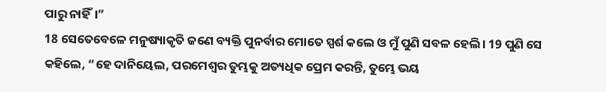ପାରୁ ନାହିଁ।”
18 ସେତେବେଳେ ମନୁଷ୍ୟାକୃତି ଜଣେ ବ୍ୟକ୍ତି ପୁନର୍ବାର ମୋତେ ସ୍ପର୍ଶ କଲେ ଓ ମୁଁ ପୁଣି ସବଳ ହେଲି। 19 ପୁଣି ସେ କହିଲେ, “ହେ ଦାନିୟେଲ, ପରମେଶ୍ୱର ତୁମ୍ଭକୁ ଅତ୍ୟଧିକ ପ୍ରେମ କରନ୍ତି, ତୁମ୍ଭେ ଭୟ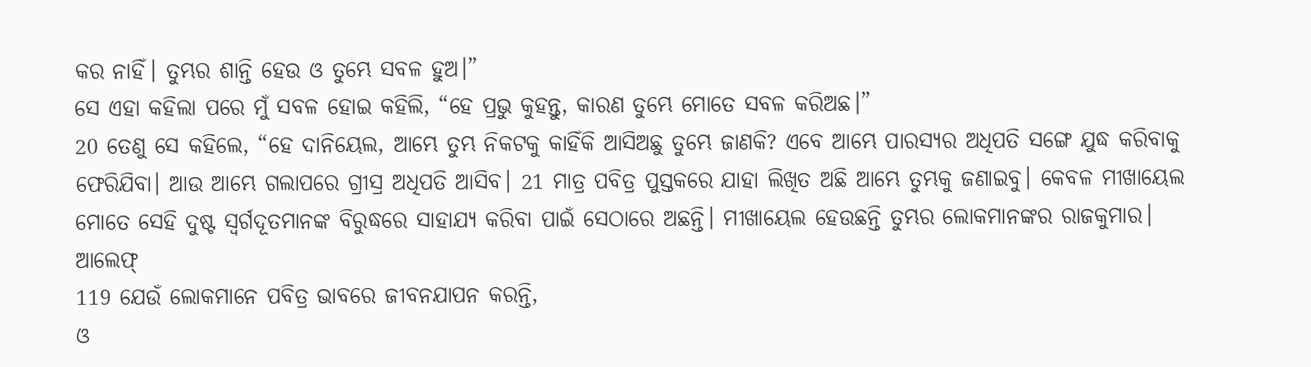କର ନାହିଁ। ତୁମ୍ଭର ଶାନ୍ତି ହେଉ ଓ ତୁମ୍ଭେ ସବଳ ହୁଅ।”
ସେ ଏହା କହିଲା ପରେ ମୁଁ ସବଳ ହୋଇ କହିଲି, “ହେ ପ୍ରଭୁ କୁହନ୍ତୁ, କାରଣ ତୁମ୍ଭେ ମୋତେ ସବଳ କରିଅଛ।”
20 ତେଣୁ ସେ କହିଲେ, “ହେ ଦାନିୟେଲ, ଆମ୍ଭେ ତୁମ୍ଭ ନିକଟକୁ କାହିଁକି ଆସିଅଛୁ ତୁମ୍ଭେ ଜାଣକି? ଏବେ ଆମ୍ଭେ ପାରସ୍ୟର ଅଧିପତି ସଙ୍ଗେ ଯୁଦ୍ଧ କରିବାକୁ ଫେରିଯିବା। ଆଉ ଆମ୍ଭେ ଗଲାପରେ ଗ୍ରୀସ୍ର ଅଧିପତି ଆସିବ। 21 ମାତ୍ର ପବିତ୍ର ପୁସ୍ତକରେ ଯାହା ଲିଖିତ ଅଛି ଆମ୍ଭେ ତୁମ୍ଭକୁ ଜଣାଇବୁ। କେବଳ ମୀଖାୟେଲ ମୋତେ ସେହି ଦୁଷ୍ଟ ସ୍ୱର୍ଗଦୂତମାନଙ୍କ ବିରୁଦ୍ଧରେ ସାହାଯ୍ୟ କରିବା ପାଇଁ ସେଠାରେ ଅଛନ୍ତି। ମୀଖାୟେଲ ହେଉଛନ୍ତି ତୁମ୍ଭର ଲୋକମାନଙ୍କର ରାଜକୁମାର।
ଆଲେଫ୍
119 ଯେଉଁ ଲୋକମାନେ ପବିତ୍ର ଭାବରେ ଜୀବନଯାପନ କରନ୍ତି,
ଓ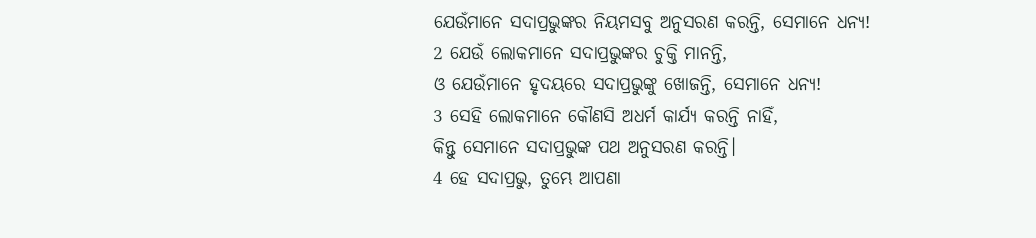ଯେଉଁମାନେ ସଦାପ୍ରଭୁଙ୍କର ନିୟମସବୁ ଅନୁସରଣ କରନ୍ତି, ସେମାନେ ଧନ୍ୟ!
2 ଯେଉଁ ଲୋକମାନେ ସଦାପ୍ରଭୁଙ୍କର ଚୁକ୍ତି ମାନନ୍ତି,
ଓ ଯେଉଁମାନେ ହୃଦୟରେ ସଦାପ୍ରଭୁଙ୍କୁ ଖୋଜନ୍ତି, ସେମାନେ ଧନ୍ୟ!
3 ସେହି ଲୋକମାନେ କୌଣସି ଅଧର୍ମ କାର୍ଯ୍ୟ କରନ୍ତି ନାହିଁ,
କିନ୍ତୁ ସେମାନେ ସଦାପ୍ରଭୁଙ୍କ ପଥ ଅନୁସରଣ କରନ୍ତି।
4 ହେ ସଦାପ୍ରଭୁ, ତୁମ୍ଭେ ଆପଣା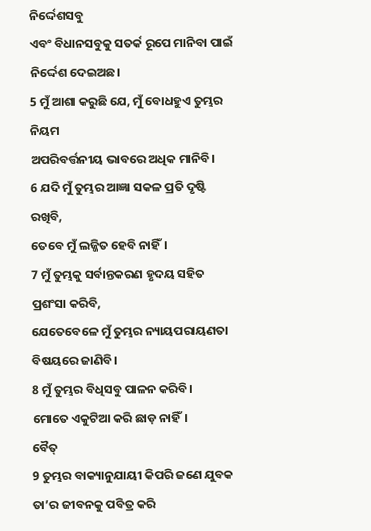ନିର୍ଦ୍ଦେଶସବୁ
ଏବଂ ବିଧାନସବୁକୁ ସତର୍କ ରୂପେ ମାନିବା ପାଇଁ ନିର୍ଦ୍ଦେଶ ଦେଇଅଛ।
5 ମୁଁ ଆଶା କରୁଛି ଯେ, ମୁଁ ବୋଧହୁଏ ତୁମ୍ଭର ନିୟମ
ଅପରିବର୍ତ୍ତନୀୟ ଭାବରେ ଅଧିକ ମାନିବି।
6 ଯଦି ମୁଁ ତୁମ୍ଭର ଆଜ୍ଞା ସକଳ ପ୍ରତି ଦୃଷ୍ଟି ରଖିବି,
ତେବେ ମୁଁ ଲଜ୍ଜିତ ହେବି ନାହିଁ।
7 ମୁଁ ତୁମ୍ଭକୁ ସର୍ବାନ୍ତକରଣ ହୃଦୟ ସହିତ ପ୍ରଶଂସା କରିବି,
ଯେତେବେଳେ ମୁଁ ତୁମ୍ଭର ନ୍ୟାୟପରାୟଣତା ବିଷୟରେ ଜାଣିବି।
8 ମୁଁ ତୁମ୍ଭର ବିଧିସବୁ ପାଳନ କରିବି।
ମୋତେ ଏକୁଟିଆ କରି ଛାଡ଼ ନାହିଁ।
ବୈତ୍
9 ତୁମ୍ଭର ବାକ୍ୟାନୁଯାୟୀ କିପରି ଜଣେ ଯୁବକ
ତା’ର ଜୀବନକୁ ପବିତ୍ର କରି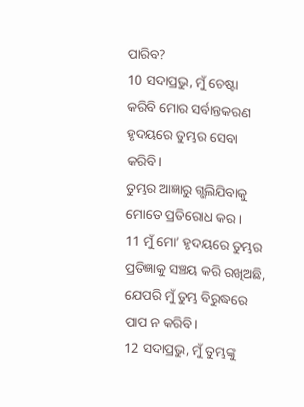ପାରିବ?
10 ସଦାପ୍ରଭୁ, ମୁଁ ଚେଷ୍ଟା କରିବି ମୋର ସର୍ବାନ୍ତକରଣ ହୃଦୟରେ ତୁମ୍ଭର ସେବା କରିବି।
ତୁମ୍ଭର ଆଜ୍ଞାରୁ ଗ୍ଭଲିଯିବାକୁ ମୋତେ ପ୍ରତିରୋଧ କର।
11 ମୁଁ ମୋ’ ହୃଦୟରେ ତୁମ୍ଭର ପ୍ରତିଜ୍ଞାକୁ ସଞ୍ଚୟ କରି ରଖିଅଛି,
ଯେପରି ମୁଁ ତୁମ୍ଭ ବିରୁଦ୍ଧରେ ପାପ ନ କରିବି।
12 ସଦାପ୍ରଭୁ, ମୁଁ ତୁମ୍ଭଙ୍କୁ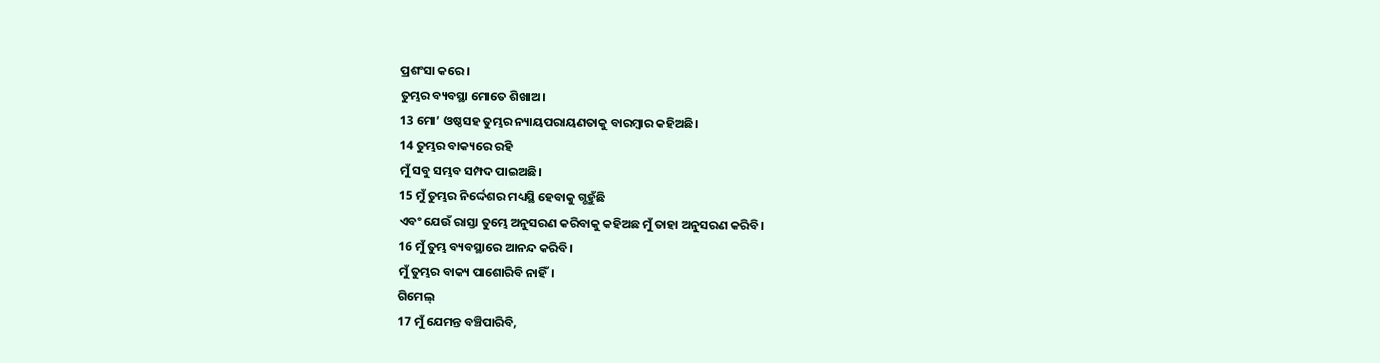ପ୍ରଶଂସା କରେ।
ତୁମ୍ଭର ବ୍ୟବସ୍ଥା ମୋତେ ଶିଖାଅ।
13 ମୋ’ ଓଷ୍ଠସହ ତୁମ୍ଭର ନ୍ୟାୟପରାୟଣତାକୁ ବାରମ୍ବାର କହିଅଛି।
14 ତୁମ୍ଭର ବାକ୍ୟରେ ରହି
ମୁଁ ସବୁ ସମ୍ଭବ ସମ୍ପଦ ପାଇଅଛି।
15 ମୁଁ ତୁମ୍ଭର ନିର୍ଦ୍ଦେଶର ମଧ୍ୟସ୍ଥି ହେବାକୁ ଗ୍ଭହୁଁଛି
ଏବଂ ଯେଉଁ ରାସ୍ତା ତୁମ୍ଭେ ଅନୁସରଣ କରିବାକୁ କହିଅଛ ମୁଁ ତାହା ଅନୁସରଣ କରିବି।
16 ମୁଁ ତୁମ୍ଭ ବ୍ୟବସ୍ଥାରେ ଆନନ୍ଦ କରିବି।
ମୁଁ ତୁମ୍ଭର ବାକ୍ୟ ପାଶୋରିବି ନାହିଁ।
ଗିମେଲ୍
17 ମୁଁ ଯେମନ୍ତ ବଞ୍ଚିପାରିବି,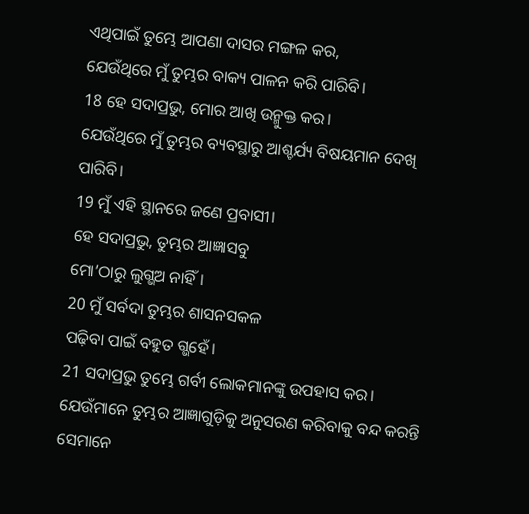ଏଥିପାଇଁ ତୁମ୍ଭେ ଆପଣା ଦାସର ମଙ୍ଗଳ କର,
ଯେଉଁଥିରେ ମୁଁ ତୁମ୍ଭର ବାକ୍ୟ ପାଳନ କରି ପାରିବି।
18 ହେ ସଦାପ୍ରଭୁ, ମୋର ଆଖି ଉନ୍ମୁକ୍ତ କର।
ଯେଉଁଥିରେ ମୁଁ ତୁମ୍ଭର ବ୍ୟବସ୍ଥାରୁ ଆଶ୍ଚର୍ଯ୍ୟ ବିଷୟମାନ ଦେଖି ପାରିବି।
19 ମୁଁ ଏହି ସ୍ଥାନରେ ଜଣେ ପ୍ରବାସୀ।
ହେ ସଦାପ୍ରଭୁ, ତୁମ୍ଭର ଆଜ୍ଞାସବୁ
ମୋ’ଠାରୁ ଲୁଗ୍ଭଅ ନାହିଁ।
20 ମୁଁ ସର୍ବଦା ତୁମ୍ଭର ଶାସନସକଳ
ପଢ଼ିବା ପାଇଁ ବହୁତ ଗ୍ଭହେଁ।
21 ସଦାପ୍ରଭୁ ତୁମ୍ଭେ ଗର୍ବୀ ଲୋକମାନଙ୍କୁ ଉପହାସ କର।
ଯେଉଁମାନେ ତୁମ୍ଭର ଆଜ୍ଞାଗୁଡ଼ିକୁ ଅନୁସରଣ କରିବାକୁ ବନ୍ଦ କରନ୍ତି ସେମାନେ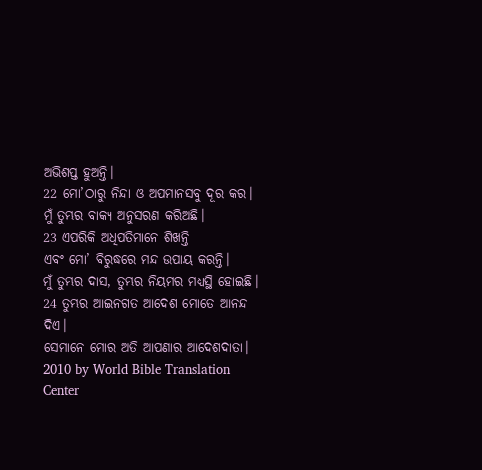ଅଭିଶପ୍ତ ହୁଅନ୍ତି।
22 ମୋ’ଠାରୁ ନିନ୍ଦା ଓ ଅପମାନସବୁ ଦୂର କର।
ମୁଁ ତୁମ୍ଭର ବାକ୍ୟ ଅନୁସରଣ କରିଅଛି।
23 ଏପରିକି ଅଧିପତିମାନେ ଶିଖନ୍ତି
ଏବଂ ମୋ’ ବିରୁଦ୍ଧରେ ମନ୍ଦ ଉପାୟ କରନ୍ତି।
ମୁଁ ତୁମ୍ଭର ଦାସ, ତୁମ୍ଭର ନିୟମର ମଧ୍ୟସ୍ଥି ହୋଇଛି।
24 ତୁମ୍ଭର ଆଇନଗତ ଆଦେଶ ମୋତେ ଆନନ୍ଦ ଦିଏ।
ସେମାନେ ମୋର ଅତି ଆପଣାର ଆଦେଶଦାତା।
2010 by World Bible Translation Center